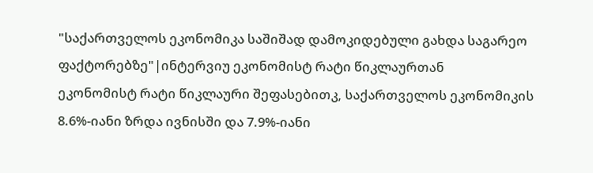"საქართველოს ეკონომიკა საშიშად დამოკიდებული გახდა საგარეო ფაქტორებზე"|ინტერვიუ ეკონომისტ რატი წიკლაურთან
ეკონომისტ რატი წიკლაური შეფასებითკ, საქართველოს ეკონომიკის 8.6%-იანი ზრდა ივნისში და 7.9%-იანი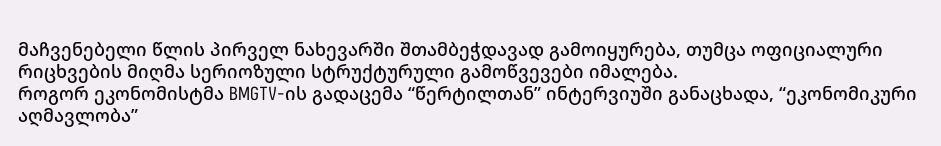მაჩვენებელი წლის პირველ ნახევარში შთამბეჭდავად გამოიყურება, თუმცა ოფიციალური რიცხვების მიღმა სერიოზული სტრუქტურული გამოწვევები იმალება.
როგორ ეკონომისტმა BMGTV-ის გადაცემა “წერტილთან” ინტერვიუში განაცხადა, “ეკონომიკური აღმავლობა”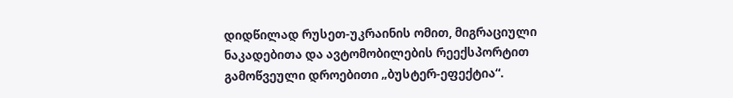დიდწილად რუსეთ-უკრაინის ომით, მიგრაციული ნაკადებითა და ავტომობილების რეექსპორტით გამოწვეული დროებითი „ბუსტერ-ეფექტია“.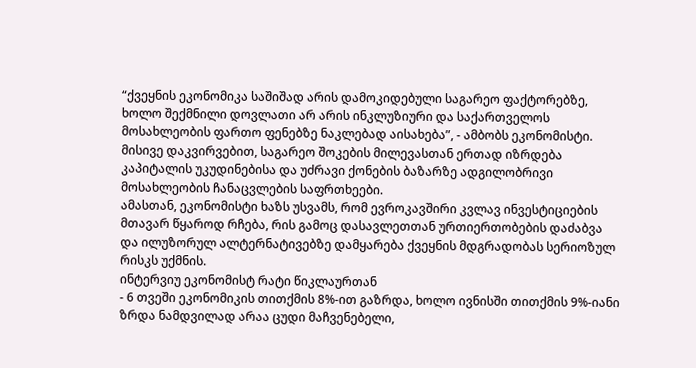“ქვეყნის ეკონომიკა საშიშად არის დამოკიდებული საგარეო ფაქტორებზე, ხოლო შექმნილი დოვლათი არ არის ინკლუზიური და საქართველოს მოსახლეობის ფართო ფენებზე ნაკლებად აისახება”, - ამბობს ეკონომისტი.
მისივე დაკვირვებით, საგარეო შოკების მილევასთან ერთად იზრდება კაპიტალის უკუდინებისა და უძრავი ქონების ბაზარზე ადგილობრივი მოსახლეობის ჩანაცვლების საფრთხეები.
ამასთან, ეკონომისტი ხაზს უსვამს, რომ ევროკავშირი კვლავ ინვესტიციების მთავარ წყაროდ რჩება, რის გამოც დასავლეთთან ურთიერთობების დაძაბვა და ილუზორულ ალტერნატივებზე დამყარება ქვეყნის მდგრადობას სერიოზულ რისკს უქმნის.
ინტერვიუ ეკონომისტ რატი წიკლაურთან
- 6 თვეში ეკონომიკის თითქმის 8%-ით გაზრდა, ხოლო ივნისში თითქმის 9%-იანი ზრდა ნამდვილად არაა ცუდი მაჩვენებელი,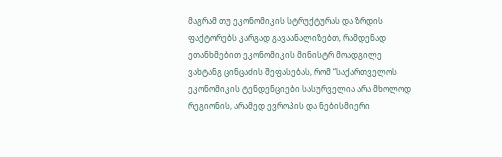მაგრამ თუ ეკონომიკის სტრუქტურას და ზრდის ფაქტორებს კარგად გავაანალიზებთ, რამდენად ეთანხმებით ეკონომიკის მინისტრ მოადგილე ვახტანგ ცინცაძის შეფასებას, რომ “საქართველოს ეკონომიკის ტენდენციები სასურველია არა მხოლოდ რეგიონის, არამედ ევროპის და ნებისმიერი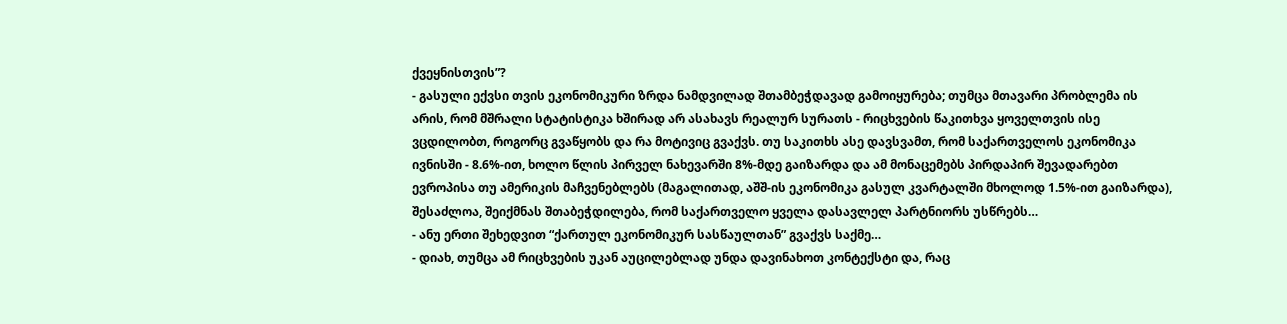ქვეყნისთვის”?
- გასული ექვსი თვის ეკონომიკური ზრდა ნამდვილად შთამბეჭდავად გამოიყურება; თუმცა მთავარი პრობლემა ის არის, რომ მშრალი სტატისტიკა ხშირად არ ასახავს რეალურ სურათს - რიცხვების წაკითხვა ყოველთვის ისე ვცდილობთ, როგორც გვაწყობს და რა მოტივიც გვაქვს. თუ საკითხს ასე დავსვამთ, რომ საქართველოს ეკონომიკა ივნისში - 8.6%-ით, ხოლო წლის პირველ ნახევარში 8%-მდე გაიზარდა და ამ მონაცემებს პირდაპირ შევადარებთ ევროპისა თუ ამერიკის მაჩვენებლებს (მაგალითად, აშშ-ის ეკონომიკა გასულ კვარტალში მხოლოდ 1.5%-ით გაიზარდა), შესაძლოა, შეიქმნას შთაბეჭდილება, რომ საქართველო ყველა დასავლელ პარტნიორს უსწრებს…
- ანუ ერთი შეხედვით “ქართულ ეკონომიკურ სასწაულთან” გვაქვს საქმე…
- დიახ, თუმცა ამ რიცხვების უკან აუცილებლად უნდა დავინახოთ კონტექსტი და, რაც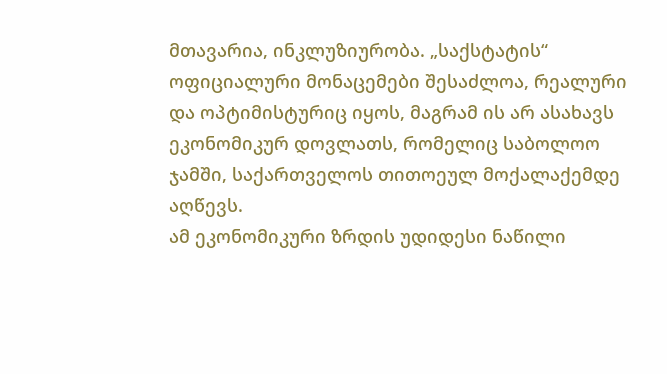მთავარია, ინკლუზიურობა. „საქსტატის“ ოფიციალური მონაცემები შესაძლოა, რეალური და ოპტიმისტურიც იყოს, მაგრამ ის არ ასახავს ეკონომიკურ დოვლათს, რომელიც საბოლოო ჯამში, საქართველოს თითოეულ მოქალაქემდე აღწევს.
ამ ეკონომიკური ზრდის უდიდესი ნაწილი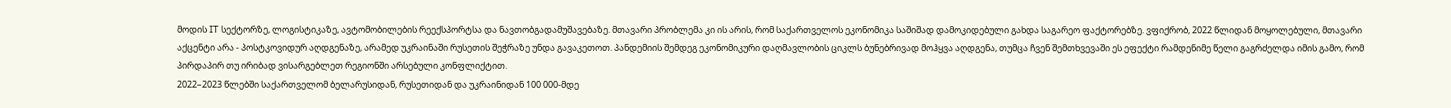მოდის IT სექტორზე, ლოგისტიკაზე, ავტომობილების რეექსპორტსა და ნავთობგადამუშავებაზე. მთავარი პრობლემა კი ის არის, რომ საქართველოს ეკონომიკა საშიშად დამოკიდებული გახდა საგარეო ფაქტორებზე. ვფიქრობ, 2022 წლიდან მოყოლებული, მთავარი აქცენტი არა - პოსტკოვიდურ აღდგენაზე, არამედ უკრაინაში რუსეთის შეჭრაზე უნდა გავაკეთოთ. პანდემიის შემდეგ ეკონომიკური დაღმავლობის ციკლს ბუნებრივად მოჰყვა აღდგენა, თუმცა ჩვენ შემთხვევაში ეს ეფექტი რამდენიმე წელი გაგრძელდა იმის გამო, რომ პირდაპირ თუ ირიბად ვისარგებლეთ რეგიონში არსებული კონფლიქტით.
2022–2023 წლებში საქართველომ ბელარუსიდან, რუსეთიდან და უკრაინიდან 100 000-მდე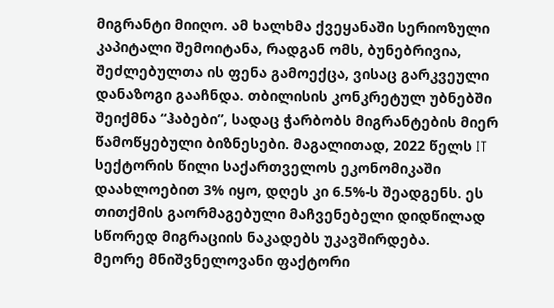მიგრანტი მიიღო. ამ ხალხმა ქვეყანაში სერიოზული კაპიტალი შემოიტანა, რადგან ომს, ბუნებრივია, შეძლებულთა ის ფენა გამოექცა, ვისაც გარკვეული დანაზოგი გააჩნდა. თბილისის კონკრეტულ უბნებში შეიქმნა “ჰაბები”, სადაც ჭარბობს მიგრანტების მიერ წამოწყებული ბიზნესები. მაგალითად, 2022 წელს IT სექტორის წილი საქართველოს ეკონომიკაში დაახლოებით 3% იყო, დღეს კი 6.5%-ს შეადგენს. ეს თითქმის გაორმაგებული მაჩვენებელი დიდწილად სწორედ მიგრაციის ნაკადებს უკავშირდება.
მეორე მნიშვნელოვანი ფაქტორი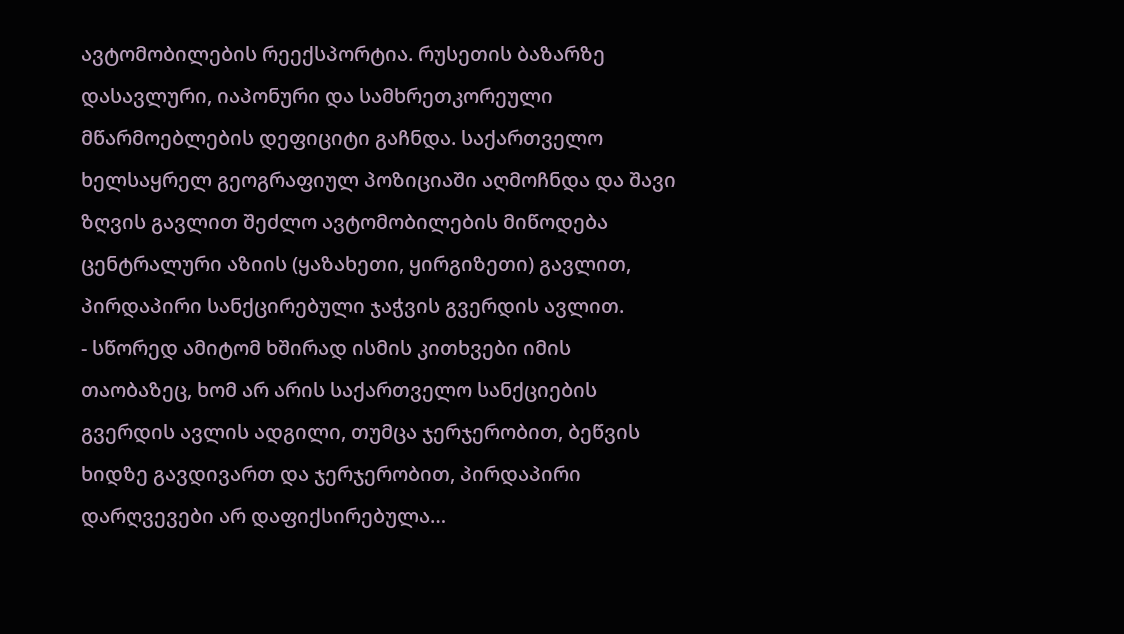ავტომობილების რეექსპორტია. რუსეთის ბაზარზე დასავლური, იაპონური და სამხრეთკორეული მწარმოებლების დეფიციტი გაჩნდა. საქართველო ხელსაყრელ გეოგრაფიულ პოზიციაში აღმოჩნდა და შავი ზღვის გავლით შეძლო ავტომობილების მიწოდება ცენტრალური აზიის (ყაზახეთი, ყირგიზეთი) გავლით, პირდაპირი სანქცირებული ჯაჭვის გვერდის ავლით.
- სწორედ ამიტომ ხშირად ისმის კითხვები იმის თაობაზეც, ხომ არ არის საქართველო სანქციების გვერდის ავლის ადგილი, თუმცა ჯერჯერობით, ბეწვის ხიდზე გავდივართ და ჯერჯერობით, პირდაპირი დარღვევები არ დაფიქსირებულა…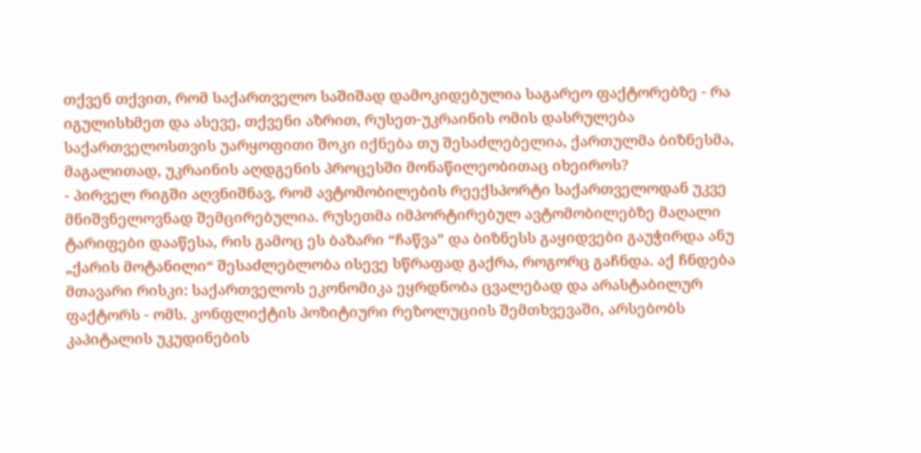თქვენ თქვით, რომ საქართველო საშიშად დამოკიდებულია საგარეო ფაქტორებზე - რა იგულისხმეთ და ასევე, თქვენი აზრით, რუსეთ-უკრაინის ომის დასრულება საქართველოსთვის უარყოფითი შოკი იქნება თუ შესაძლებელია, ქართულმა ბიზნესმა, მაგალითად, უკრაინის აღდგენის პროცესში მონაწილეობითაც იხეიროს?
- პირველ რიგში აღვნიშნავ, რომ ავტომობილების რეექსპორტი საქართველოდან უკვე მნიშვნელოვნად შემცირებულია. რუსეთმა იმპორტირებულ ავტომობილებზე მაღალი ტარიფები დააწესა, რის გამოც ეს ბაზარი “ჩაწვა” და ბიზნესს გაყიდვები გაუჭირდა ანუ „ქარის მოტანილი“ შესაძლებლობა ისევე სწრაფად გაქრა, როგორც გაჩნდა. აქ ჩნდება მთავარი რისკი: საქართველოს ეკონომიკა ეყრდნობა ცვალებად და არასტაბილურ ფაქტორს - ომს. კონფლიქტის პოზიტიური რეზოლუციის შემთხვევაში, არსებობს კაპიტალის უკუდინების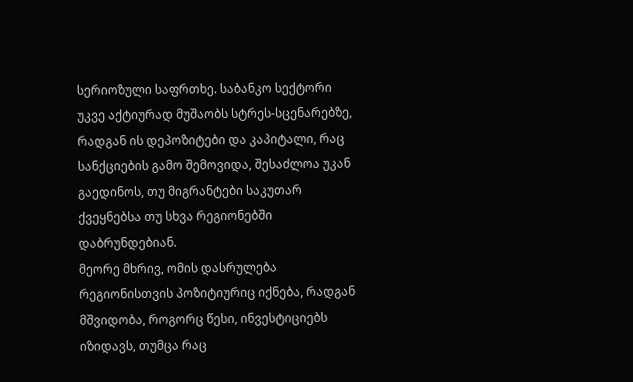სერიოზული საფრთხე. საბანკო სექტორი უკვე აქტიურად მუშაობს სტრეს-სცენარებზე, რადგან ის დეპოზიტები და კაპიტალი, რაც სანქციების გამო შემოვიდა, შესაძლოა უკან გაედინოს, თუ მიგრანტები საკუთარ ქვეყნებსა თუ სხვა რეგიონებში დაბრუნდებიან.
მეორე მხრივ, ომის დასრულება რეგიონისთვის პოზიტიურიც იქნება, რადგან მშვიდობა, როგორც წესი, ინვესტიციებს იზიდავს, თუმცა რაც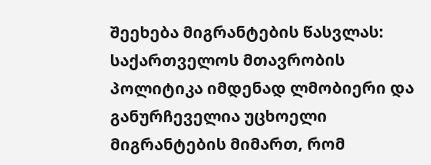შეეხება მიგრანტების წასვლას: საქართველოს მთავრობის პოლიტიკა იმდენად ლმობიერი და განურჩეველია უცხოელი მიგრანტების მიმართ, რომ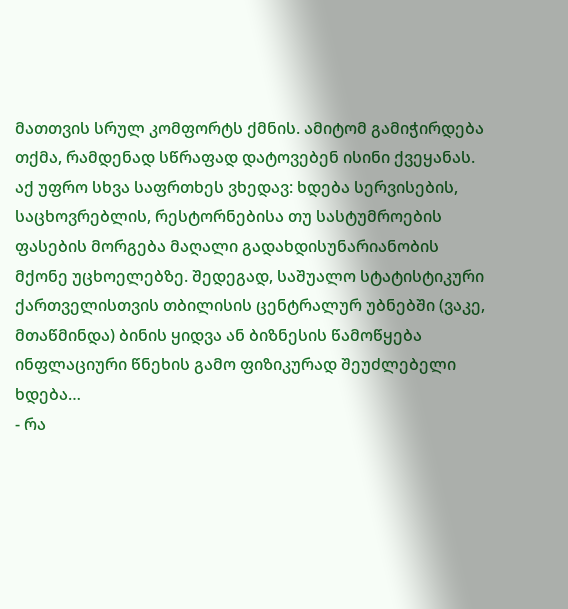მათთვის სრულ კომფორტს ქმნის. ამიტომ გამიჭირდება თქმა, რამდენად სწრაფად დატოვებენ ისინი ქვეყანას.
აქ უფრო სხვა საფრთხეს ვხედავ: ხდება სერვისების, საცხოვრებლის, რესტორნებისა თუ სასტუმროების ფასების მორგება მაღალი გადახდისუნარიანობის მქონე უცხოელებზე. შედეგად, საშუალო სტატისტიკური ქართველისთვის თბილისის ცენტრალურ უბნებში (ვაკე, მთაწმინდა) ბინის ყიდვა ან ბიზნესის წამოწყება ინფლაციური წნეხის გამო ფიზიკურად შეუძლებელი ხდება…
- რა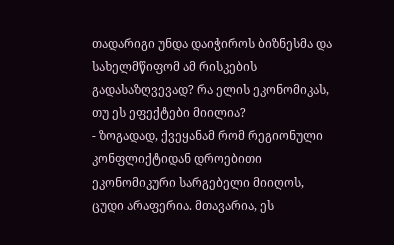თადარიგი უნდა დაიჭიროს ბიზნესმა და სახელმწიფომ ამ რისკების გადასაზღვევად? რა ელის ეკონომიკას, თუ ეს ეფექტები მიილია?
- ზოგადად, ქვეყანამ რომ რეგიონული კონფლიქტიდან დროებითი ეკონომიკური სარგებელი მიიღოს, ცუდი არაფერია. მთავარია, ეს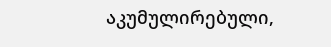აკუმულირებული,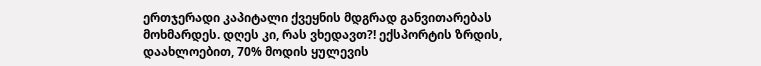ერთჯერადი კაპიტალი ქვეყნის მდგრად განვითარებას მოხმარდეს. დღეს კი, რას ვხედავთ?! ექსპორტის ზრდის, დაახლოებით, 70% მოდის ყულევის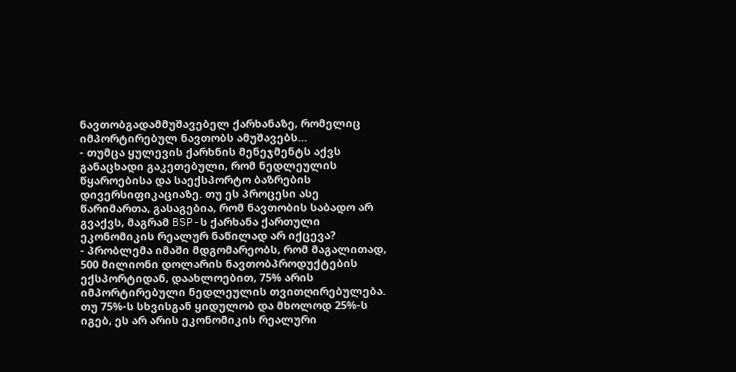ნავთობგადამმუშავებელ ქარხანაზე, რომელიც იმპორტირებულ ნავთობს ამუშავებს…
- თუმცა ყულევის ქარხნის მენეჯმენტს აქვს განაცხადი გაკეთებული, რომ ნედლეულის წყაროებისა და საექსპორტო ბაზრების დივერსიფიკაციაზე. თუ ეს პროცესი ასე წარიმართა, გასაგებია, რომ ნავთობის საბადო არ გვაქვს, მაგრამ BSP-ს ქარხანა ქართული ეკონომიკის რეალურ ნაწილად არ იქცევა?
- პრობლემა იმაში მდგომარეობს, რომ მაგალითად, 500 მილიონი დოლარის ნავთობპროდუქტების ექსპორტიდან, დაახლოებით, 75% არის იმპორტირებული ნედლეულის თვითღირებულება. თუ 75%-ს სხვისგან ყიდულობ და მხოლოდ 25%-ს იგებ, ეს არ არის ეკონომიკის რეალური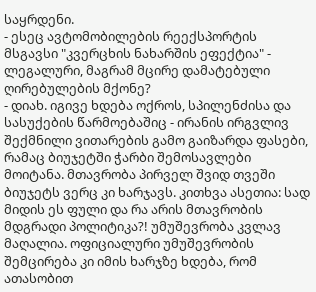საყრდენი.
- ესეც ავტომობილების რეექსპორტის მსგავსი "კვერცხის ნახარშის ეფექტია" - ლეგალური, მაგრამ მცირე დამატებული ღირებულების მქონე?
- დიახ. იგივე ხდება ოქროს, სპილენძისა და სასუქების წარმოებაშიც - ირანის ირგვლივ შექმნილი ვითარების გამო გაიზარდა ფასები, რამაც ბიუჯეტში ჭარბი შემოსავლები მოიტანა. მთავრობა პირველ შვიდ თვეში ბიუჯეტს ვერც კი ხარჯავს. კითხვა ასეთია: სად მიდის ეს ფული და რა არის მთავრობის მდგრადი პოლიტიკა?! უმუშევრობა კვლავ მაღალია. ოფიციალური უმუშევრობის შემცირება კი იმის ხარჯზე ხდება, რომ ათასობით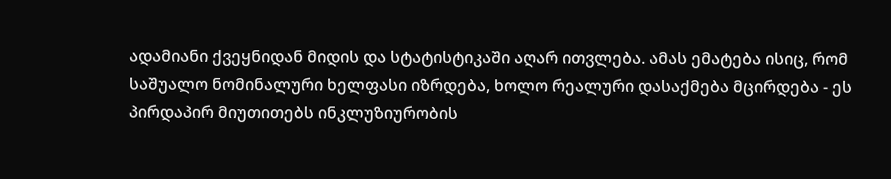ადამიანი ქვეყნიდან მიდის და სტატისტიკაში აღარ ითვლება. ამას ემატება ისიც, რომ საშუალო ნომინალური ხელფასი იზრდება, ხოლო რეალური დასაქმება მცირდება - ეს პირდაპირ მიუთითებს ინკლუზიურობის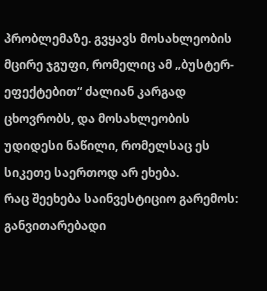პრობლემაზე. გვყავს მოსახლეობის მცირე ჯგუფი, რომელიც ამ „ბუსტერ-ეფექტებით“ ძალიან კარგად ცხოვრობს, და მოსახლეობის უდიდესი ნაწილი, რომელსაც ეს სიკეთე საერთოდ არ ეხება.
რაც შეეხება საინვესტიციო გარემოს: განვითარებადი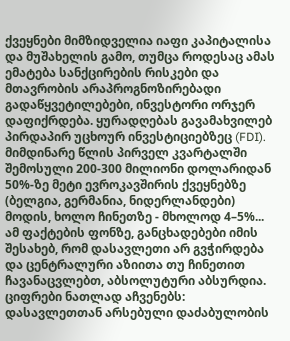ქვეყნები მიმზიდველია იაფი კაპიტალისა და მუშახელის გამო, თუმცა როდესაც ამას ემატება სანქცირების რისკები და მთავრობის არაპროგნოზირებადი გადაწყვეტილებები, ინვესტორი ორჯერ დაფიქრდება. ყურადღებას გავამახვილებ პირდაპირ უცხოურ ინვესტიციებზეც (FDI). მიმდინარე წლის პირველ კვარტალში შემოსული 200-300 მილიონი დოლარიდან 50%-ზე მეტი ევროკავშირის ქვეყნებზე (ბელგია, გერმანია, ნიდერლანდები) მოდის, ხოლო ჩინეთზე - მხოლოდ 4–5%... ამ ფაქტების ფონზე, განცხადებები იმის შესახებ, რომ დასავლეთი არ გვჭირდება და ცენტრალური აზიითა თუ ჩინეთით ჩავანაცვლებთ, აბსოლუტური აბსურდია. ციფრები ნათლად აჩვენებს: დასავლეთთან არსებული დაძაბულობის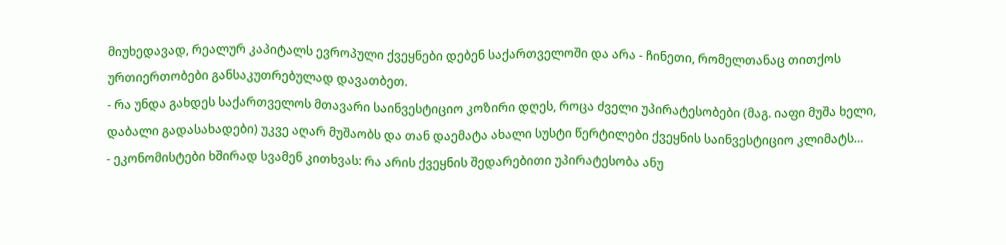მიუხედავად, რეალურ კაპიტალს ევროპული ქვეყნები დებენ საქართველოში და არა - ჩინეთი, რომელთანაც თითქოს ურთიერთობები განსაკუთრებულად დავათბეთ.
- რა უნდა გახდეს საქართველოს მთავარი საინვესტიციო კოზირი დღეს, როცა ძველი უპირატესობები (მაგ. იაფი მუშა ხელი, დაბალი გადასახადები) უკვე აღარ მუშაობს და თან დაემატა ახალი სუსტი წერტილები ქვეყნის საინვესტიციო კლიმატს…
- ეკონომისტები ხშირად სვამენ კითხვას: რა არის ქვეყნის შედარებითი უპირატესობა ანუ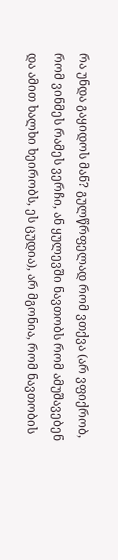რა უნდა გაყიდოს მან? გულწრფელად რომ ვთქვა (არ ვფიქრობ, რომ ვინმეს რამეს ვერჩი, ან ყულევში ნავთობს რომ ამუშავებენ და ამით ხალხი ხეირობს, ეს ცუდია), არ მგონია, რომ ნავთობის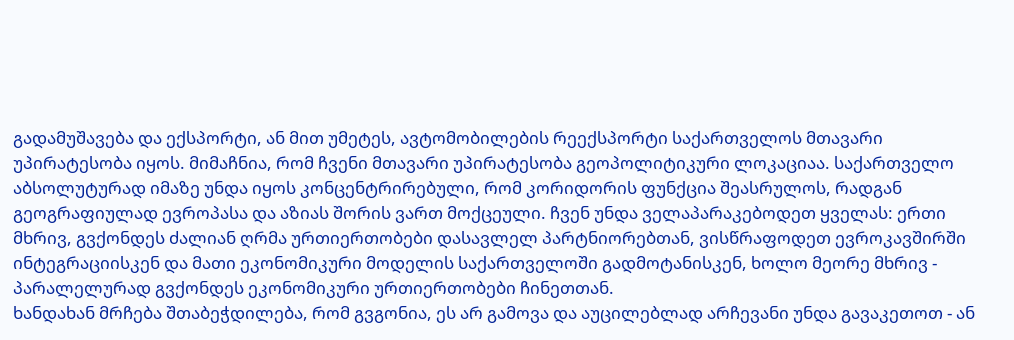გადამუშავება და ექსპორტი, ან მით უმეტეს, ავტომობილების რეექსპორტი საქართველოს მთავარი უპირატესობა იყოს. მიმაჩნია, რომ ჩვენი მთავარი უპირატესობა გეოპოლიტიკური ლოკაციაა. საქართველო აბსოლუტურად იმაზე უნდა იყოს კონცენტრირებული, რომ კორიდორის ფუნქცია შეასრულოს, რადგან გეოგრაფიულად ევროპასა და აზიას შორის ვართ მოქცეული. ჩვენ უნდა ველაპარაკებოდეთ ყველას: ერთი მხრივ, გვქონდეს ძალიან ღრმა ურთიერთობები დასავლელ პარტნიორებთან, ვისწრაფოდეთ ევროკავშირში ინტეგრაციისკენ და მათი ეკონომიკური მოდელის საქართველოში გადმოტანისკენ, ხოლო მეორე მხრივ - პარალელურად გვქონდეს ეკონომიკური ურთიერთობები ჩინეთთან.
ხანდახან მრჩება შთაბეჭდილება, რომ გვგონია, ეს არ გამოვა და აუცილებლად არჩევანი უნდა გავაკეთოთ - ან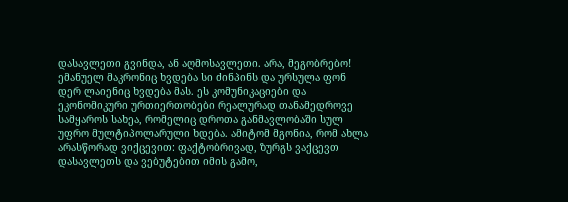დასავლეთი გვინდა, ან აღმოსავლეთი. არა, მეგობრებო! ემანუელ მაკრონიც ხვდება სი ძინპინს და ურსულა ფონ დერ ლაიენიც ხვდება მას. ეს კომუნიკაციები და ეკონომიკური ურთიერთობები რეალურად თანამედროვე სამყაროს სახეა, რომელიც დროთა განმავლობაში სულ უფრო მულტიპოლარული ხდება. ამიტომ მგონია, რომ ახლა არასწორად ვიქცევით: ფაქტობრივად, ზურგს ვაქცევთ დასავლეთს და ვებუტებით იმის გამო,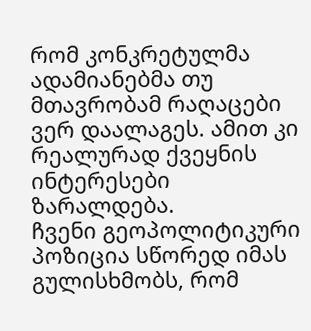რომ კონკრეტულმა ადამიანებმა თუ მთავრობამ რაღაცები ვერ დაალაგეს. ამით კი რეალურად ქვეყნის ინტერესები ზარალდება.
ჩვენი გეოპოლიტიკური პოზიცია სწორედ იმას გულისხმობს, რომ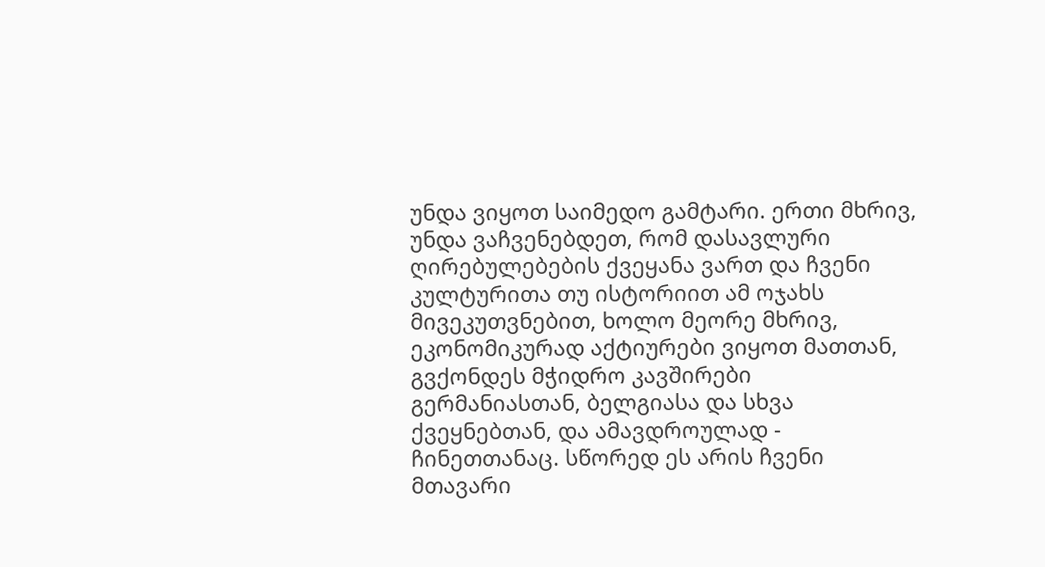უნდა ვიყოთ საიმედო გამტარი. ერთი მხრივ, უნდა ვაჩვენებდეთ, რომ დასავლური ღირებულებების ქვეყანა ვართ და ჩვენი კულტურითა თუ ისტორიით ამ ოჯახს მივეკუთვნებით, ხოლო მეორე მხრივ, ეკონომიკურად აქტიურები ვიყოთ მათთან, გვქონდეს მჭიდრო კავშირები გერმანიასთან, ბელგიასა და სხვა ქვეყნებთან, და ამავდროულად - ჩინეთთანაც. სწორედ ეს არის ჩვენი მთავარი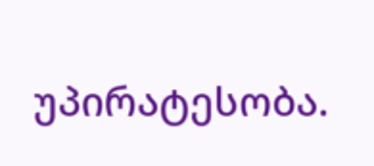უპირატესობა.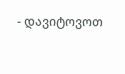- დავიტოვოთ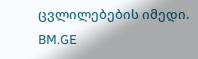ცვლილებების იმედი.
BM.GE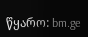წყარო: bm.ge